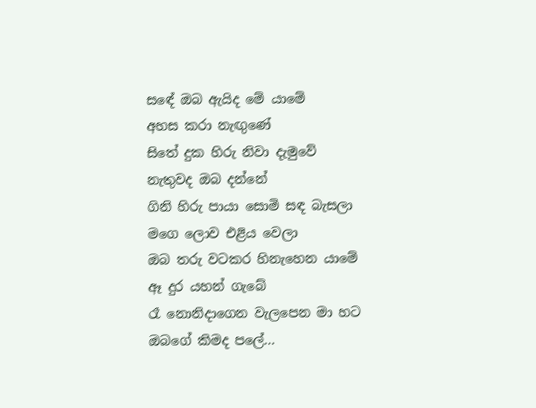සඳේ ඔබ ඇයිද මේ යාමේ
අහස කරා නැඟුණේ
සිතේ දුක හිරු නිවා දැමුවේ
නැතුවද ඔබ දන්නේ
ගිනි හිරු පායා සොමි සඳ බැසලා
මගෙ ලොව එළිය වෙලා
ඔබ තරු වටකර හිනැහෙන යාමේ
ඈ දුර යහන් ගැබේ
රෑ නොනිදාගෙන වැලපෙන මා හට
ඔබගේ කිමද පලේ…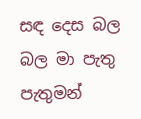සඳ දෙස බල බල මා පැතු පැතුමන්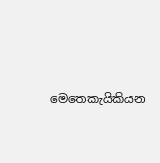මෙතෙකැයිකියන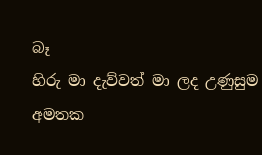බෑ
හිරු මා දැව්වත් මා ලද උණුසුම
අමතක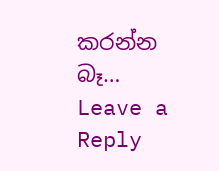කරන්න බෑ…
Leave a Reply